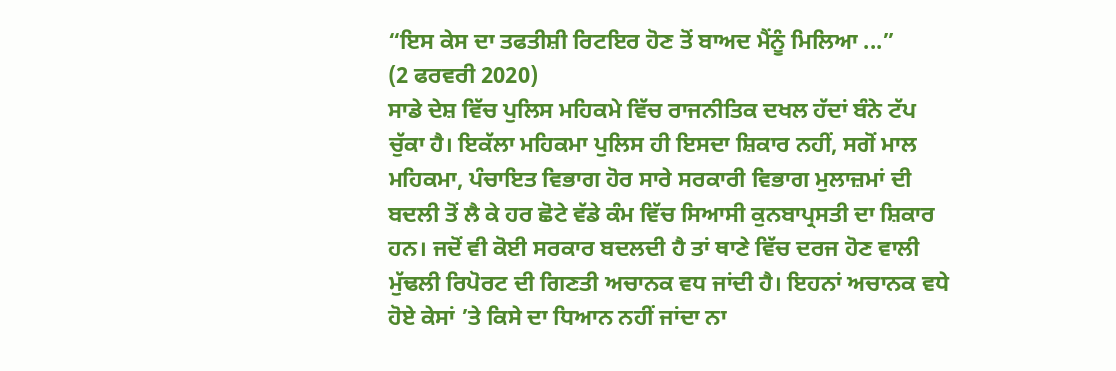“ਇਸ ਕੇਸ ਦਾ ਤਫਤੀਸ਼ੀ ਰਿਟਇਰ ਹੋਣ ਤੋਂ ਬਾਅਦ ਮੈਂਨੂੰ ਮਿਲਿਆ ...”
(2 ਫਰਵਰੀ 2020)
ਸਾਡੇ ਦੇਸ਼ ਵਿੱਚ ਪੁਲਿਸ ਮਹਿਕਮੇ ਵਿੱਚ ਰਾਜਨੀਤਿਕ ਦਖਲ ਹੱਦਾਂ ਬੰਨੇ ਟੱਪ ਚੁੱਕਾ ਹੈ। ਇਕੱਲਾ ਮਹਿਕਮਾ ਪੁਲਿਸ ਹੀ ਇਸਦਾ ਸ਼ਿਕਾਰ ਨਹੀਂ, ਸਗੋਂ ਮਾਲ ਮਹਿਕਮਾ, ਪੰਚਾਇਤ ਵਿਭਾਗ ਹੋਰ ਸਾਰੇ ਸਰਕਾਰੀ ਵਿਭਾਗ ਮੁਲਾਜ਼ਮਾਂ ਦੀ ਬਦਲੀ ਤੋਂ ਲੈ ਕੇ ਹਰ ਛੋਟੇ ਵੱਡੇ ਕੰਮ ਵਿੱਚ ਸਿਆਸੀ ਕੁਨਬਾਪ੍ਰਸਤੀ ਦਾ ਸ਼ਿਕਾਰ ਹਨ। ਜਦੋਂ ਵੀ ਕੋਈ ਸਰਕਾਰ ਬਦਲਦੀ ਹੈ ਤਾਂ ਥਾਣੇ ਵਿੱਚ ਦਰਜ ਹੋਣ ਵਾਲੀ ਮੁੱਢਲੀ ਰਿਪੋਰਟ ਦੀ ਗਿਣਤੀ ਅਚਾਨਕ ਵਧ ਜਾਂਦੀ ਹੈ। ਇਹਨਾਂ ਅਚਾਨਕ ਵਧੇ ਹੋਏ ਕੇਸਾਂ ’ਤੇ ਕਿਸੇ ਦਾ ਧਿਆਨ ਨਹੀਂ ਜਾਂਦਾ ਨਾ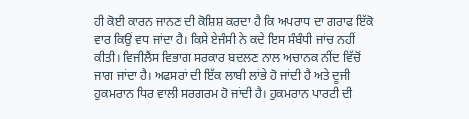ਹੀ ਕੋਈ ਕਾਰਨ ਜਾਨਣ ਦੀ ਕੋਸ਼ਿਸ਼ ਕਰਦਾ ਹੈ ਕਿ ਅਪਰਾਧ ਦਾ ਗਰਾਫ ਇੱਕੋ ਵਾਰ ਕਿਉਂ ਵਧ ਜਾਂਦਾ ਹੈ। ਕਿਸੇ ਏਜੰਸੀ ਨੇ ਕਦੇ ਇਸ ਸੰਬੰਧੀ ਜਾਂਚ ਨਹੀਂ ਕੀਤੀ। ਵਿਜੀਲੈਂਸ ਵਿਭਾਗ ਸਰਕਾਰ ਬਦਲਣ ਨਾਲ ਅਚਾਨਕ ਨੀਂਦ ਵਿੱਚੋਂ ਜਾਗ ਜਾਂਦਾ ਹੈ। ਅਫਸਰਾਂ ਦੀ ਇੱਕ ਲਾਬੀ ਲਾਂਭੇ ਹੋ ਜਾਂਦੀ ਹੈ ਅਤੇ ਦੂਜੀ ਹੁਕਮਰਾਨ ਧਿਰ ਵਾਲੀ ਸਰਗਰਮ ਹੋ ਜਾਂਦੀ ਹੈ। ਹੁਕਮਰਾਨ ਪਾਰਟੀ ਦੀ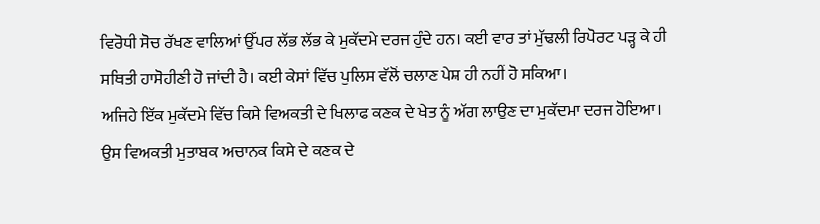ਵਿਰੋਧੀ ਸੋਚ ਰੱਖਣ ਵਾਲਿਆਂ ਉੱਪਰ ਲੱਭ ਲੱਭ ਕੇ ਮੁਕੱਦਮੇ ਦਰਜ ਹੁੰਦੇ ਹਨ। ਕਈ ਵਾਰ ਤਾਂ ਮੁੱਢਲੀ ਰਿਪੋਰਟ ਪੜ੍ਹ ਕੇ ਹੀ ਸਥਿਤੀ ਹਾਸੋਹੀਣੀ ਹੋ ਜਾਂਦੀ ਹੈ। ਕਈ ਕੇਸਾਂ ਵਿੱਚ ਪੁਲਿਸ ਵੱਲੋਂ ਚਲਾਣ ਪੇਸ਼ ਹੀ ਨਹੀਂ ਹੋ ਸਕਿਆ।
ਅਜਿਹੇ ਇੱਕ ਮੁਕੱਦਮੇ ਵਿੱਚ ਕਿਸੇ ਵਿਅਕਤੀ ਦੇ ਖਿਲਾਫ ਕਣਕ ਦੇ ਖੇਤ ਨੂੰ ਅੱਗ ਲਾਉਣ ਦਾ ਮੁਕੱਦਮਾ ਦਰਜ ਹੋਇਆ। ਉਸ ਵਿਅਕਤੀ ਮੁਤਾਬਕ ਅਚਾਨਕ ਕਿਸੇ ਦੇ ਕਣਕ ਦੇ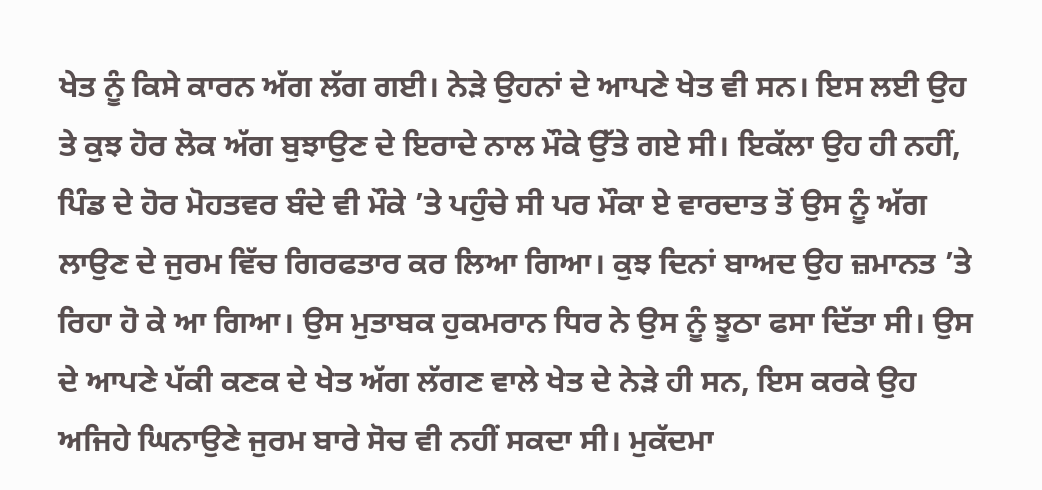ਖੇਤ ਨੂੰ ਕਿਸੇ ਕਾਰਨ ਅੱਗ ਲੱਗ ਗਈ। ਨੇੜੇ ਉਹਨਾਂ ਦੇ ਆਪਣੇ ਖੇਤ ਵੀ ਸਨ। ਇਸ ਲਈ ਉਹ ਤੇ ਕੁਝ ਹੋਰ ਲੋਕ ਅੱਗ ਬੁਝਾਉਣ ਦੇ ਇਰਾਦੇ ਨਾਲ ਮੌਕੇ ਉੱਤੇ ਗਏ ਸੀ। ਇਕੱਲਾ ਉਹ ਹੀ ਨਹੀਂ, ਪਿੰਡ ਦੇ ਹੋਰ ਮੋਹਤਵਰ ਬੰਦੇ ਵੀ ਮੌਕੇ ’ਤੇ ਪਹੁੰਚੇ ਸੀ ਪਰ ਮੌਕਾ ਏ ਵਾਰਦਾਤ ਤੋਂ ਉਸ ਨੂੰ ਅੱਗ ਲਾਉਣ ਦੇ ਜੁਰਮ ਵਿੱਚ ਗਿਰਫਤਾਰ ਕਰ ਲਿਆ ਗਿਆ। ਕੁਝ ਦਿਨਾਂ ਬਾਅਦ ਉਹ ਜ਼ਮਾਨਤ ’ਤੇ ਰਿਹਾ ਹੋ ਕੇ ਆ ਗਿਆ। ਉਸ ਮੁਤਾਬਕ ਹੁਕਮਰਾਨ ਧਿਰ ਨੇ ਉਸ ਨੂੰ ਝੂਠਾ ਫਸਾ ਦਿੱਤਾ ਸੀ। ਉਸ ਦੇ ਆਪਣੇ ਪੱਕੀ ਕਣਕ ਦੇ ਖੇਤ ਅੱਗ ਲੱਗਣ ਵਾਲੇ ਖੇਤ ਦੇ ਨੇੜੇ ਹੀ ਸਨ, ਇਸ ਕਰਕੇ ਉਹ ਅਜਿਹੇ ਘਿਨਾਉਣੇ ਜੁਰਮ ਬਾਰੇ ਸੋਚ ਵੀ ਨਹੀਂ ਸਕਦਾ ਸੀ। ਮੁਕੱਦਮਾ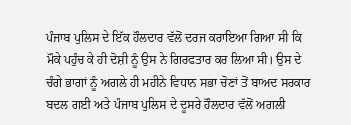ਪੰਜਾਬ ਪੁਲਿਸ ਦੇ ਇੱਕ ਹੌਲਦਾਰ ਵੱਲੋਂ ਦਰਜ ਕਰਾਇਆ ਗਿਆ ਸੀ ਕਿ ਮੌਕੇ ਪਹੁੰਚ ਕੇ ਹੀ ਦੋਸ਼ੀ ਨੂੰ ਉਸ ਨੇ ਗਿਰਫਤਾਰ ਕਰ ਲਿਆ ਸੀ। ਉਸ ਦੇ ਚੰਗੇ ਭਾਗਾਂ ਨੂੰ ਅਗਲੇ ਹੀ ਮਹੀਨੇ ਵਿਧਾਨ ਸਭਾ ਚੋਣਾਂ ਤੋਂ ਬਾਅਦ ਸਰਕਾਰ ਬਦਲ ਗਈ ਅਤੇ ਪੰਜਾਬ ਪੁਲਿਸ ਦੇ ਦੂਸਰੇ ਹੌਲਦਾਰ ਵੱਲੋਂ ਅਗਲੀ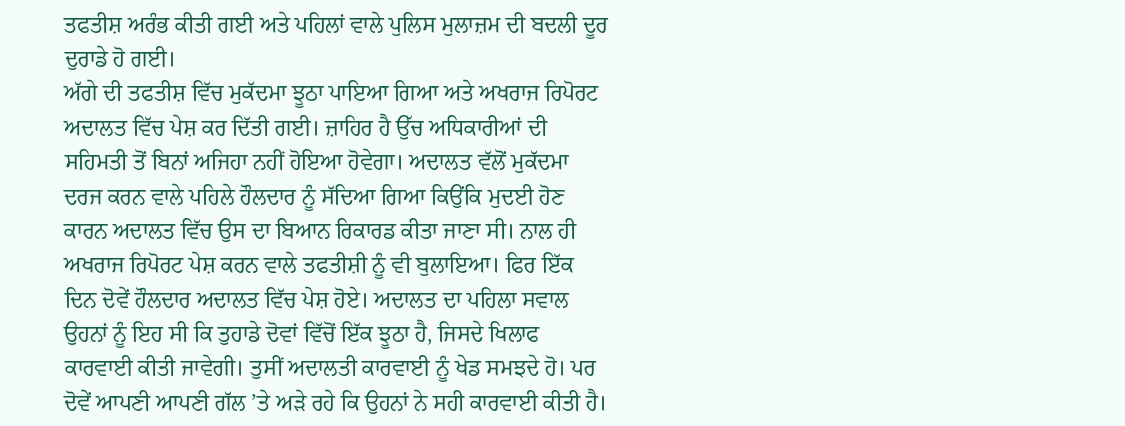ਤਫਤੀਸ਼ ਅਰੰਭ ਕੀਤੀ ਗਈ ਅਤੇ ਪਹਿਲਾਂ ਵਾਲੇ ਪੁਲਿਸ ਮੁਲਾਜ਼ਮ ਦੀ ਬਦਲੀ ਦੂਰ ਦੁਰਾਡੇ ਹੋ ਗਈ।
ਅੱਗੇ ਦੀ ਤਫਤੀਸ਼ ਵਿੱਚ ਮੁਕੱਦਮਾ ਝੂਠਾ ਪਾਇਆ ਗਿਆ ਅਤੇ ਅਖਰਾਜ ਰਿਪੋਰਟ ਅਦਾਲਤ ਵਿੱਚ ਪੇਸ਼ ਕਰ ਦਿੱਤੀ ਗਈ। ਜ਼ਾਹਿਰ ਹੈ ਉੱਚ ਅਧਿਕਾਰੀਆਂ ਦੀ ਸਹਿਮਤੀ ਤੋਂ ਬਿਨਾਂ ਅਜਿਹਾ ਨਹੀਂ ਹੋਇਆ ਹੋਵੇਗਾ। ਅਦਾਲਤ ਵੱਲੋਂ ਮੁਕੱਦਮਾ ਦਰਜ ਕਰਨ ਵਾਲੇ ਪਹਿਲੇ ਹੌਲਦਾਰ ਨੂੰ ਸੱਦਿਆ ਗਿਆ ਕਿਉਂਕਿ ਮੁਦਈ ਹੋਣ ਕਾਰਨ ਅਦਾਲਤ ਵਿੱਚ ਉਸ ਦਾ ਬਿਆਨ ਰਿਕਾਰਡ ਕੀਤਾ ਜਾਣਾ ਸੀ। ਨਾਲ ਹੀ ਅਖਰਾਜ ਰਿਪੋਰਟ ਪੇਸ਼ ਕਰਨ ਵਾਲੇ ਤਫਤੀਸ਼ੀ ਨੂੰ ਵੀ ਬੁਲਾਇਆ। ਫਿਰ ਇੱਕ ਦਿਨ ਦੋਵੇਂ ਹੌਲਦਾਰ ਅਦਾਲਤ ਵਿੱਚ ਪੇਸ਼ ਹੋਏ। ਅਦਾਲਤ ਦਾ ਪਹਿਲਾ ਸਵਾਲ ਉਹਨਾਂ ਨੂੰ ਇਹ ਸੀ ਕਿ ਤੁਹਾਡੇ ਦੋਵਾਂ ਵਿੱਚੋਂ ਇੱਕ ਝੂਠਾ ਹੈ, ਜਿਸਦੇ ਖਿਲਾਫ ਕਾਰਵਾਈ ਕੀਤੀ ਜਾਵੇਗੀ। ਤੁਸੀਂ ਅਦਾਲਤੀ ਕਾਰਵਾਈ ਨੂੰ ਖੇਡ ਸਮਝਦੇ ਹੋ। ਪਰ ਦੋਵੇਂ ਆਪਣੀ ਆਪਣੀ ਗੱਲ ’ਤੇ ਅੜੇ ਰਹੇ ਕਿ ਉਹਨਾਂ ਨੇ ਸਹੀ ਕਾਰਵਾਈ ਕੀਤੀ ਹੈ।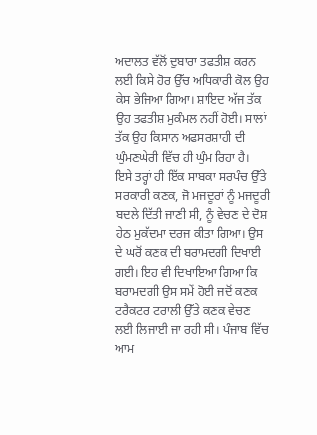ਅਦਾਲਤ ਵੱਲੋਂ ਦੁਬਾਰਾ ਤਫਤੀਸ਼ ਕਰਨ ਲਈ ਕਿਸੇ ਹੋਰ ਉੱਚ ਅਧਿਕਾਰੀ ਕੋਲ ਉਹ ਕੇਸ ਭੇਜਿਆ ਗਿਆ। ਸ਼ਾਇਦ ਅੱਜ ਤੱਕ ਉਹ ਤਫਤੀਸ਼ ਮੁਕੰਮਲ ਨਹੀਂ ਹੋਈ। ਸਾਲਾਂ ਤੱਕ ਉਹ ਕਿਸਾਨ ਅਫਸਰਸ਼ਾਹੀ ਦੀ ਘੁੰਮਣਘੇਰੀ ਵਿੱਚ ਹੀ ਘੁੰਮ ਰਿਹਾ ਹੈ।
ਇਸੇ ਤਰ੍ਹਾਂ ਹੀ ਇੱਕ ਸਾਬਕਾ ਸਰਪੰਚ ਉੱਤੇ ਸਰਕਾਰੀ ਕਣਕ, ਜੋ ਮਜਦੂਰਾਂ ਨੂੰ ਮਜਦੂਰੀ ਬਦਲੇ ਦਿੱਤੀ ਜਾਣੀ ਸੀ, ਨੂੰ ਵੇਚਣ ਦੇ ਦੋਸ਼ ਹੇਠ ਮੁਕੱਦਮਾ ਦਰਜ ਕੀਤਾ ਗਿਆ। ਉਸ ਦੇ ਘਰੋਂ ਕਣਕ ਦੀ ਬਰਾਮਦਗੀ ਦਿਖਾਈ ਗਈ। ਇਹ ਵੀ ਦਿਖਾਇਆ ਗਿਆ ਕਿ ਬਰਾਮਦਗੀ ਉਸ ਸਮੇਂ ਹੋਈ ਜਦੋਂ ਕਣਕ ਟਰੈਕਟਰ ਟਰਾਲੀ ਉੱਤੇ ਕਣਕ ਵੇਚਣ ਲਈ ਲਿਜਾਈ ਜਾ ਰਹੀ ਸੀ। ਪੰਜਾਬ ਵਿੱਚ ਆਮ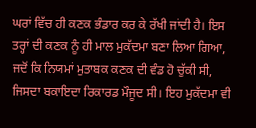ਘਰਾਂ ਵਿੱਚ ਹੀ ਕਣਕ ਭੰਡਾਰ ਕਰ ਕੇ ਰੱਖੀ ਜਾਂਦੀ ਹੈ। ਇਸ ਤਰ੍ਹਾਂ ਦੀ ਕਣਕ ਨੂੰ ਹੀ ਮਾਲ ਮੁਕੱਦਮਾ ਬਣਾ ਲਿਆ ਗਿਆ, ਜਦੋਂ ਕਿ ਨਿਯਮਾਂ ਮੁਤਾਬਕ ਕਣਕ ਦੀ ਵੰਡ ਹੋ ਚੁੱਕੀ ਸੀ, ਜਿਸਦਾ ਬਕਾਇਦਾ ਰਿਕਾਰਡ ਮੌਜੂਦ ਸੀ। ਇਹ ਮੁਕੱਦਮਾ ਵੀ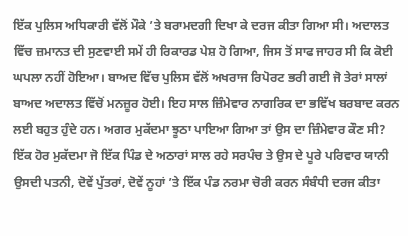ਇੱਕ ਪੁਲਿਸ ਅਧਿਕਾਰੀ ਵੱਲੋਂ ਮੌਕੇ ’ਤੇ ਬਰਾਮਦਗੀ ਦਿਖਾ ਕੇ ਦਰਜ ਕੀਤਾ ਗਿਆ ਸੀ। ਅਦਾਲਤ ਵਿੱਚ ਜ਼ਮਾਨਤ ਦੀ ਸੁਣਵਾਈ ਸਮੇਂ ਹੀ ਰਿਕਾਰਡ ਪੇਸ਼ ਹੋ ਗਿਆ, ਜਿਸ ਤੋਂ ਸਾਫ ਜਾਹਰ ਸੀ ਕਿ ਕੋਈ ਘਪਲਾ ਨਹੀਂ ਹੋਇਆ। ਬਾਅਦ ਵਿੱਚ ਪੁਲਿਸ ਵੱਲੋਂ ਅਖਰਾਜ ਰਿਪੋਰਟ ਭਰੀ ਗਈ ਜੋ ਤੇਰਾਂ ਸਾਲਾਂ ਬਾਅਦ ਅਦਾਲਤ ਵਿੱਚੋਂ ਮਨਜ਼ੂਰ ਹੋਈ। ਇਹ ਸਾਲ ਜ਼ਿੰਮੇਵਾਰ ਨਾਗਰਿਕ ਦਾ ਭਵਿੱਖ ਬਰਬਾਦ ਕਰਨ ਲਈ ਬਹੁਤ ਹੁੰਦੇ ਹਨ। ਅਗਰ ਮੁਕੱਦਮਾ ਝੂਠਾ ਪਾਇਆ ਗਿਆ ਤਾਂ ਉਸ ਦਾ ਜ਼ਿੰਮੇਵਾਰ ਕੌਣ ਸੀ?
ਇੱਕ ਹੋਰ ਮੁਕੱਦਮਾ ਜੋ ਇੱਕ ਪਿੰਡ ਦੇ ਅਠਾਰਾਂ ਸਾਲ ਰਹੇ ਸਰਪੰਚ ਤੇ ਉਸ ਦੇ ਪੂਰੇ ਪਰਿਵਾਰ ਯਾਨੀ ਉਸਦੀ ਪਤਨੀ, ਦੋਵੇਂ ਪੁੱਤਰਾਂ, ਦੋਵੇਂ ਨੂਹਾਂ ’ਤੇ ਇੱਕ ਪੰਡ ਨਰਮਾ ਚੋਰੀ ਕਰਨ ਸੰਬੰਧੀ ਦਰਜ ਕੀਤਾ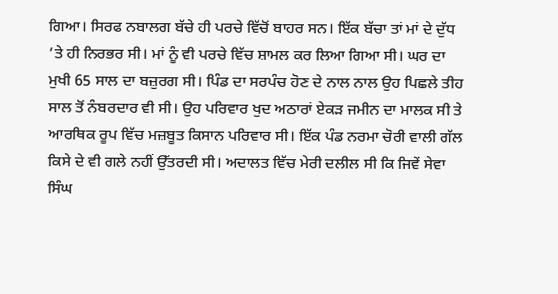ਗਿਆ। ਸਿਰਫ ਨਬਾਲਗ ਬੱਚੇ ਹੀ ਪਰਚੇ ਵਿੱਚੋਂ ਬਾਹਰ ਸਨ। ਇੱਕ ਬੱਚਾ ਤਾਂ ਮਾਂ ਦੇ ਦੁੱਧ ’ਤੇ ਹੀ ਨਿਰਭਰ ਸੀ। ਮਾਂ ਨੂੰ ਵੀ ਪਰਚੇ ਵਿੱਚ ਸ਼ਾਮਲ ਕਰ ਲਿਆ ਗਿਆ ਸੀ। ਘਰ ਦਾ ਮੁਖੀ 65 ਸਾਲ ਦਾ ਬਜ਼ੁਰਗ ਸੀ। ਪਿੰਡ ਦਾ ਸਰਪੰਚ ਹੋਣ ਦੇ ਨਾਲ ਨਾਲ ਉਹ ਪਿਛਲੇ ਤੀਹ ਸਾਲ ਤੋਂ ਨੰਬਰਦਾਰ ਵੀ ਸੀ। ਉਹ ਪਰਿਵਾਰ ਖੁਦ ਅਠਾਰਾਂ ਏਕੜ ਜਮੀਨ ਦਾ ਮਾਲਕ ਸੀ ਤੇ ਆਰਥਿਕ ਰੂਪ ਵਿੱਚ ਮਜ਼ਬੂਤ ਕਿਸਾਨ ਪਰਿਵਾਰ ਸੀ। ਇੱਕ ਪੰਡ ਨਰਮਾ ਚੋਰੀ ਵਾਲੀ ਗੱਲ ਕਿਸੇ ਦੇ ਵੀ ਗਲੇ ਨਹੀਂ ਉੱਤਰਦੀ ਸੀ। ਅਦਾਲਤ ਵਿੱਚ ਮੇਰੀ ਦਲੀਲ ਸੀ ਕਿ ਜਿਵੇਂ ਸੇਵਾ ਸਿੰਘ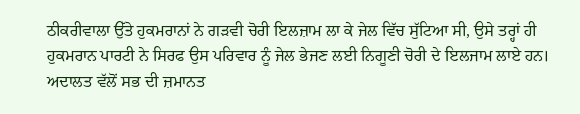ਠੀਕਰੀਵਾਲਾ ਉੱਤੇ ਹੁਕਮਰਾਨਾਂ ਨੇ ਗੜਵੀ ਚੋਰੀ ਇਲਜ਼ਾਮ ਲਾ ਕੇ ਜੇਲ ਵਿੱਚ ਸੁੱਟਿਆ ਸੀ, ਉਸੇ ਤਰ੍ਹਾਂ ਹੀ ਹੁਕਮਰਾਨ ਪਾਰਟੀ ਨੇ ਸਿਰਫ ਉਸ ਪਰਿਵਾਰ ਨੂੰ ਜੇਲ ਭੇਜਣ ਲਈ ਨਿਗੂਣੀ ਚੋਰੀ ਦੇ ਇਲਜਾਮ ਲਾਏ ਹਨ। ਅਦਾਲਤ ਵੱਲੋਂ ਸਭ ਦੀ ਜ਼ਮਾਨਤ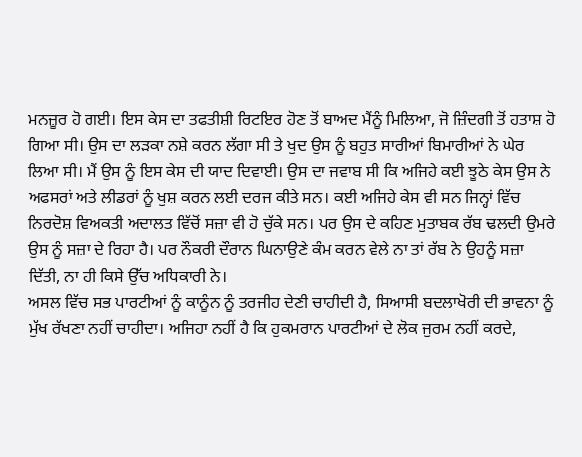ਮਨਜ਼ੂਰ ਹੋ ਗਈ। ਇਸ ਕੇਸ ਦਾ ਤਫਤੀਸ਼ੀ ਰਿਟਇਰ ਹੋਣ ਤੋਂ ਬਾਅਦ ਮੈਂਨੂੰ ਮਿਲਿਆ, ਜੋ ਜ਼ਿੰਦਗੀ ਤੋਂ ਹਤਾਸ਼ ਹੋ ਗਿਆ ਸੀ। ਉਸ ਦਾ ਲੜਕਾ ਨਸ਼ੇ ਕਰਨ ਲੱਗਾ ਸੀ ਤੇ ਖੁਦ ਉਸ ਨੂੰ ਬਹੁਤ ਸਾਰੀਆਂ ਬਿਮਾਰੀਆਂ ਨੇ ਘੇਰ ਲਿਆ ਸੀ। ਮੈਂ ਉਸ ਨੂੰ ਇਸ ਕੇਸ ਦੀ ਯਾਦ ਦਿਵਾਈ। ਉਸ ਦਾ ਜਵਾਬ ਸੀ ਕਿ ਅਜਿਹੇ ਕਈ ਝੂਠੇ ਕੇਸ ਉਸ ਨੇ ਅਫਸਰਾਂ ਅਤੇ ਲੀਡਰਾਂ ਨੂੰ ਖੁਸ਼ ਕਰਨ ਲਈ ਦਰਜ ਕੀਤੇ ਸਨ। ਕਈ ਅਜਿਹੇ ਕੇਸ ਵੀ ਸਨ ਜਿਨ੍ਹਾਂ ਵਿੱਚ ਨਿਰਦੋਸ਼ ਵਿਅਕਤੀ ਅਦਾਲਤ ਵਿੱਚੋਂ ਸਜ਼ਾ ਵੀ ਹੋ ਚੁੱਕੇ ਸਨ। ਪਰ ਉਸ ਦੇ ਕਹਿਣ ਮੁਤਾਬਕ ਰੱਬ ਢਲਦੀ ਉਮਰੇ ਉਸ ਨੂੰ ਸਜ਼ਾ ਦੇ ਰਿਹਾ ਹੈ। ਪਰ ਨੌਕਰੀ ਦੌਰਾਨ ਘਿਨਾਉਣੇ ਕੰਮ ਕਰਨ ਵੇਲੇ ਨਾ ਤਾਂ ਰੱਬ ਨੇ ਉਹਨੂੰ ਸਜ਼ਾ ਦਿੱਤੀ, ਨਾ ਹੀ ਕਿਸੇ ਉੱਚ ਅਧਿਕਾਰੀ ਨੇ।
ਅਸਲ ਵਿੱਚ ਸਭ ਪਾਰਟੀਆਂ ਨੂੰ ਕਾਨੂੰਨ ਨੂੰ ਤਰਜੀਹ ਦੇਣੀ ਚਾਹੀਦੀ ਹੈ, ਸਿਆਸੀ ਬਦਲਾਖੋਰੀ ਦੀ ਭਾਵਨਾ ਨੂੰ ਮੁੱਖ ਰੱਖਣਾ ਨਹੀਂ ਚਾਹੀਦਾ। ਅਜਿਹਾ ਨਹੀਂ ਹੈ ਕਿ ਹੁਕਮਰਾਨ ਪਾਰਟੀਆਂ ਦੇ ਲੋਕ ਜੁਰਮ ਨਹੀਂ ਕਰਦੇ,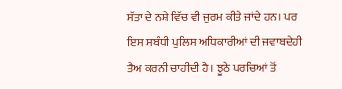ਸੱਤਾ ਦੇ ਨਸ਼ੇ ਵਿੱਚ ਵੀ ਜੁਰਮ ਕੀਤੇ ਜਾਂਦੇ ਹਨ। ਪਰ ਇਸ ਸਬੰਧੀ ਪੁਲਿਸ ਅਧਿਕਾਰੀਆਂ ਦੀ ਜਵਾਬਦੇਹੀ ਤੈਅ ਕਰਨੀ ਚਾਹੀਦੀ ਹੈ। ਝੂਠੇ ਪਰਚਿਆਂ ਤੋਂ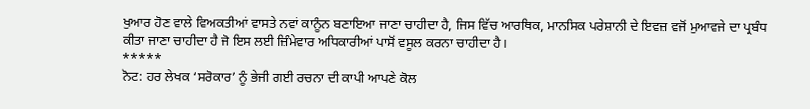ਖੁਆਰ ਹੋਣ ਵਾਲੇ ਵਿਅਕਤੀਆਂ ਵਾਸਤੇ ਨਵਾਂ ਕਾਨੂੰਨ ਬਣਾਇਆ ਜਾਣਾ ਚਾਹੀਦਾ ਹੈ, ਜਿਸ ਵਿੱਚ ਆਰਥਿਕ, ਮਾਨਸਿਕ ਪਰੇਸ਼ਾਨੀ ਦੇ ਇਵਜ਼ ਵਜੋਂ ਮੁਆਵਜੇ ਦਾ ਪ੍ਰਬੰਧ ਕੀਤਾ ਜਾਣਾ ਚਾਹੀਦਾ ਹੈ ਜੋ ਇਸ ਲਈ ਜ਼ਿੰਮੇਵਾਰ ਅਧਿਕਾਰੀਆਂ ਪਾਸੋਂ ਵਸੂਲ ਕਰਨਾ ਚਾਹੀਦਾ ਹੈ।
*****
ਨੋਟ: ਹਰ ਲੇਖਕ ‘ਸਰੋਕਾਰ’ ਨੂੰ ਭੇਜੀ ਗਈ ਰਚਨਾ ਦੀ ਕਾਪੀ ਆਪਣੇ ਕੋਲ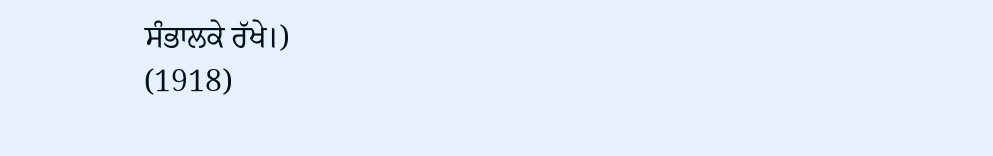ਸੰਭਾਲਕੇ ਰੱਖੇ।)
(1918)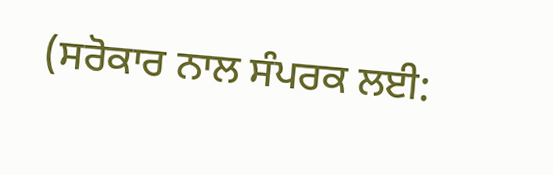(ਸਰੋਕਾਰ ਨਾਲ ਸੰਪਰਕ ਲਈ: